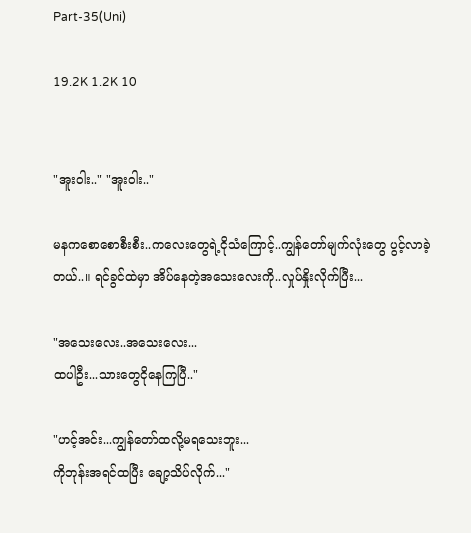Part-35(Uni)

19.2K 1.2K 10


"အူးဝါး.." "အူးဝါး.."

မနကစောစောစီးစီး..ကလေးတွေရဲ့ငိုသံကြောင့်..ကျွန်တော်မျက်လုံးတွေ ပွင့်လာခဲ့တယ်..။ ရင်ခွင်ထဲမှာ အိပ်နေတဲ့အသေးလေးကို..လှုပ်နှိုးလိုက်ပြီး...

"အသေးလေး..အသေးလေး...
ထပါဦး...သားတွေငိုနေကြပြီ.."

"ဟင့်အင်း...ကျွန်တော်ထလို့မရသေးဘူး...
ကိုဘုန်းအရင်ထပြီး ချော့သိပ်လိုက်..."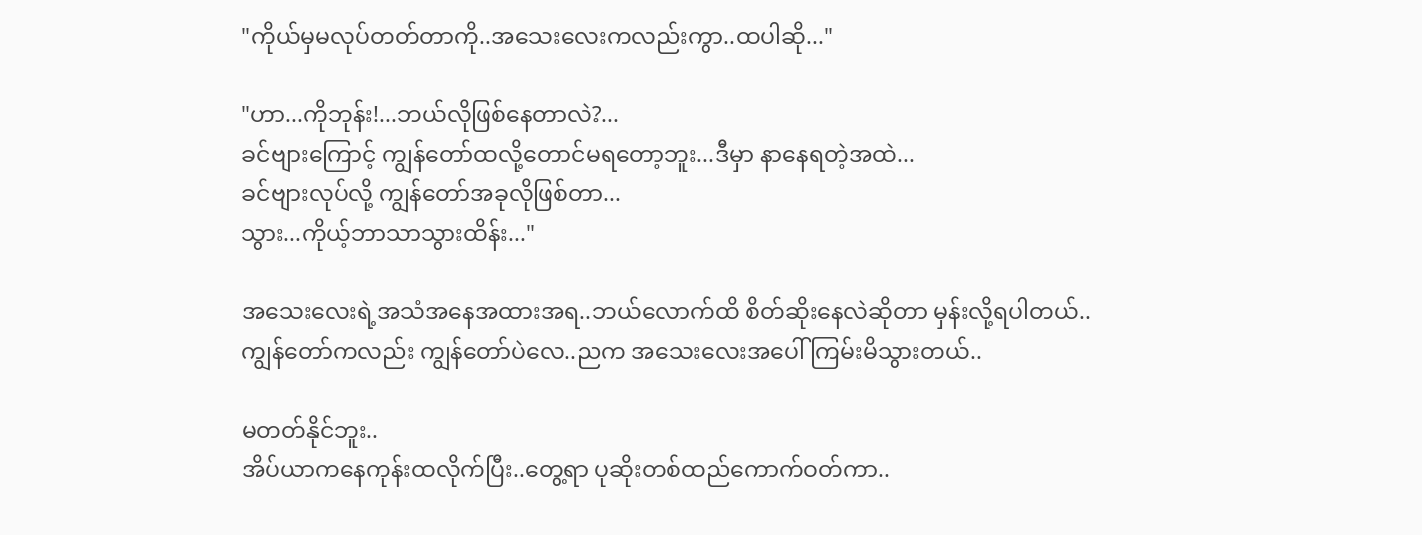"ကိုယ်မှမလုပ်တတ်တာကို..အသေးလေးကလည်းကွာ..ထပါဆို..."

"ဟာ...ကိုဘုန်း!...ဘယ်လိုဖြစ်နေတာလဲ?...
ခင်ဗျားကြောင့် ကျွန်တော်ထလို့တောင်မရတော့ဘူး...ဒီမှာ နာနေရတဲ့အထဲ...
ခင်ဗျားလုပ်လို့ ကျွန်တော်အခုလိုဖြစ်တာ...
သွား...ကိုယ့်ဘာသာသွားထိန်း..."

အသေးလေးရဲ့အသံအနေအထားအရ..ဘယ်လောက်ထိ စိတ်ဆိုးနေလဲဆိုတာ မှန်းလို့ရပါတယ်..
ကျွန်တော်ကလည်း ကျွန်တော်ပဲလေ..ညက အသေးလေးအပေါ် ကြမ်းမိသွားတယ်..

မတတ်နိုင်ဘူး..
အိပ်ယာကနေကုန်းထလိုက်ပြီး..တွေ့ရာ ပုဆိုးတစ်ထည်ကောက်ဝတ်ကာ..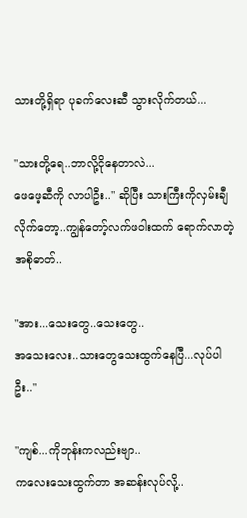သားတို့ရှိရာ ပုခက်လေးဆီ သွားလိုက်တယ်...

"သားတို့ရေ..ဘာလို့ငိုနေတာလဲ...
ဖေဖေ့ဆီကို လာပါဦး.." ဆိုပြီး သားကြီးကိုလှမ်းချီလိုက်တော့..ကျွန်တော့်လက်ဖဝါးထက် ရောက်လာတဲ့အစိုဓာတ်..

"အား...သေးတွေ..သေးတွေ..
အသေးလေး..သားတွေသေးထွက်နေပြီ...လုပ်ပါဦး.."

"ကျစ်...ကိုဘုန်းကလည်းဗျာ..
ကလေးသေးထွက်တာ အဆန်းလုပ်လို့..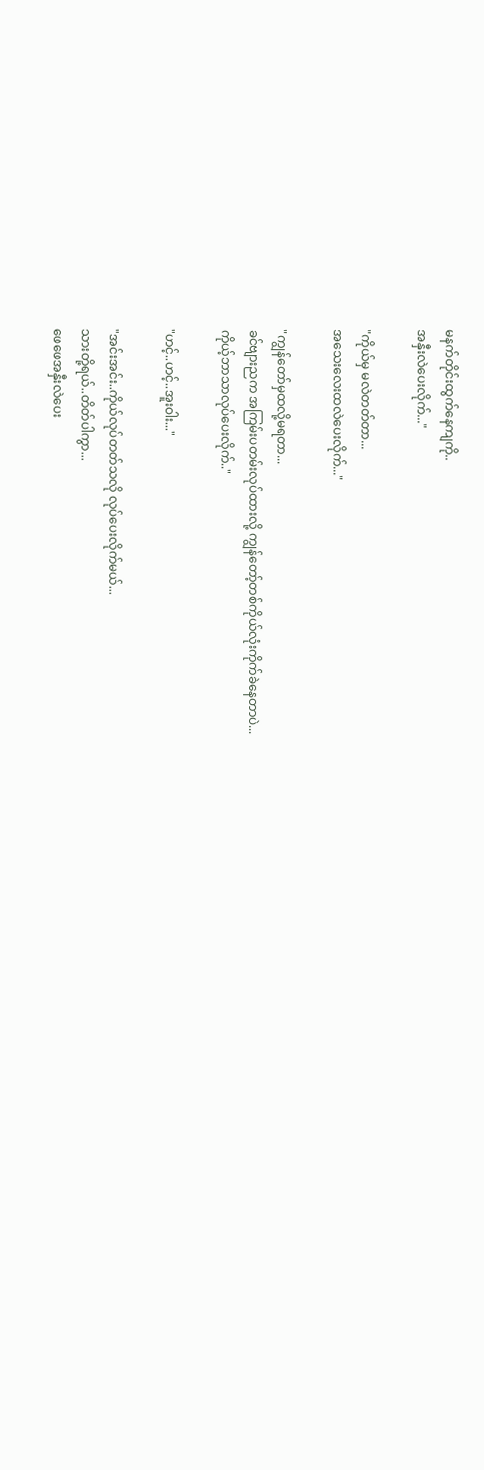မနက်တိုင်းထွက်နေကျကို..
အနှီးလဲပေးလိုက်..."

"ကိုယ်မှ မလဲတတ်တာ...
အသေးလေးထလဲပေးလိုက်..."

"ကျွန်တော်မှထလို့မရတာ...
ခင်ဗျားညက အကြမ်းပတမ်းလုပ်ထားလို့ ကျွန်တော့်တစ်ကိုယ်လုံးကိုက်ခဲနေတာပဲ...
ကိုယ့်ဘာသာလုပ်ပေးလိုက်.."

"ဟင့်..ဟင့်..အူးဝါး..."

"အင်းအင်း..ကိုယ်လုပ်တတ်သလို လုပ်ပေးလိုက်မယ်...
သားတို့ရယ်..တိတ်ပါကွာ...
ဖေဖေအနှီးလဲပေး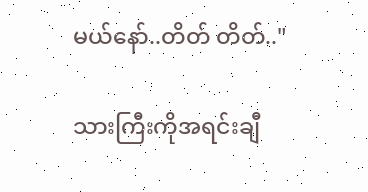မယ်နော်..တိတ် တိတ်.."

သားကြီးကိုအရင်းချီ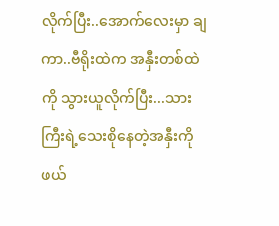လိုက်ပြီး..အောက်လေးမှာ ချကာ..ဗီရိုးထဲက အနှီးတစ်ထဲကို သွားယူလိုက်ပြီး...သားကြီးရဲ့သေးစိုနေတဲ့အနှီးကို ဖယ်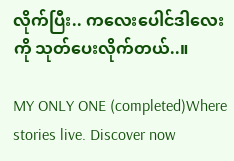လိုက်ပြီး.. ကလေးပေါင်ဒါလေးကို သုတ်ပေးလိုက်တယ်..။

MY ONLY ONE (completed)Where stories live. Discover now